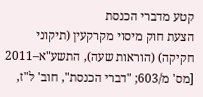קטע מדברי הכנסת
הצעת חוק מיסוי מקרקעין (תיקוני חקיקה) (הוראות שעה), התשע"א–2011
[מס' מ/603; "דברי הכנסת", חוב' ל"ז,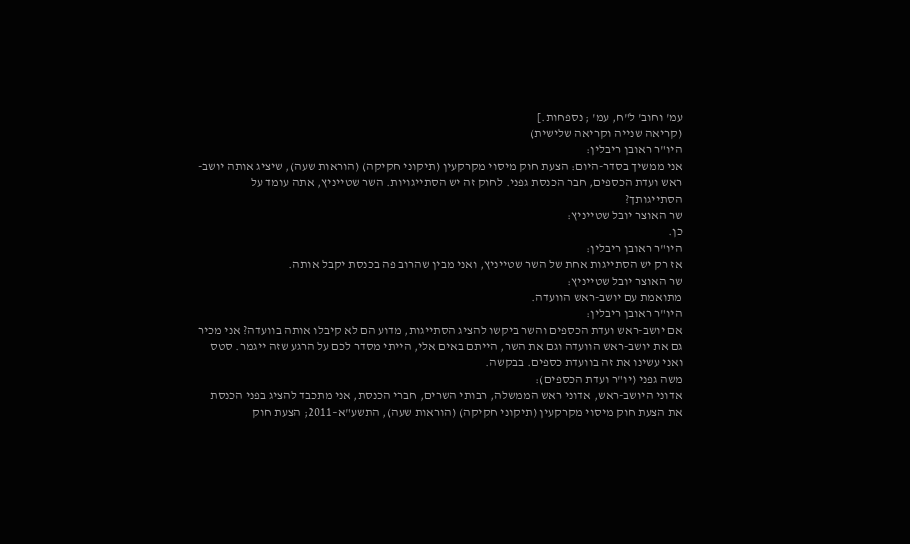עמ' וחוב' ל"ח, עמ' ; נספחות.]
(קריאה שנייה וקריאה שלישית)
היו"ר ראובן ריבלין:
אני ממשיך בסדר-היום: הצעת חוק מיסוי מקרקעין (תיקוני חקיקה) (הוראות שעה), שיציג אותה יושב-ראש ועדת הכספים, חבר הכנסת גפני. לחוק זה יש הסתייגויות. השר שטייניץ, אתה עומד על הסתייגותך?
שר האוצר יובל שטייניץ:
כן.
היו"ר ראובן ריבלין:
אז רק יש הסתייגות אחת של השר שטייניץ, ואני מבין שהרוב פה בכנסת יקבל אותה.
שר האוצר יובל שטייניץ:
מתואמת עם יושב-ראש הוועדה.
היו"ר ראובן ריבלין:
אם יושב-ראש ועדת הכספים והשר ביקשו להציג הסתייגות, מדוע הם לא קיבלו אותה בוועדה? אני מכיר גם את יושב-ראש הוועדה וגם את השר, הייתם באים אלי, הייתי מסדר לכם על הרגע שזה ייגמר. סטס ואני עשינו את זה בוועדת כספים. בבקשה.
משה גפני (יו"ר ועדת הכספים):
אדוני היושב-ראש, אדוני ראש הממשלה, רבותי השרים, חברי הכנסת, אני מתכבד להציג בפני הכנסת את הצעת חוק מיסוי מקרקעין (תיקוני חקיקה) (הוראות שעה), התשע"א–2011; הצעת חוק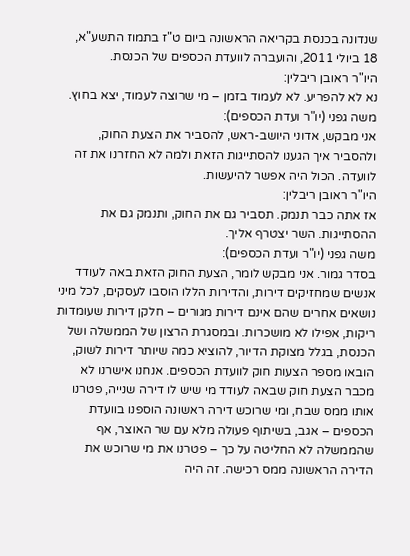שנדונה בכנסת בקריאה הראשונה ביום ט"ז בתמוז התשע"א, 18 ביולי 2011, והועברה לוועדת הכספים של הכנסת.
היו"ר ראובן ריבלין:
נא לא להפריע. לא לעמוד בזמן – מי שרוצה לעמוד, יצא בחוץ.
משה גפני (יו"ר ועדת הכספים):
אני מבקש, אדוני היושב-ראש, להסביר את הצעת החוק, ולהסביר איך הגענו להסתייגות הזאת ולמה לא החזרנו את זה לוועדה. הכול היה אפשר להיעשות.
היו"ר ראובן ריבלין:
אז אתה כבר תנמק. תסביר גם את החוק, ותנמק גם את ההסתייגות. השר יצטרף אליך.
משה גפני (יו"ר ועדת הכספים):
בסדר גמור. אני מבקש לומר, הצעת החוק הזאת באה לעודד אנשים שמחזיקים דירות, והדירות הללו הוסבו לעסקים, לכל מיני נושאים אחרים שהם אינם דירות מגורים – חלקן דירות שעומדות ריקות, אפילו לא מושכרות. ובמסגרת הרצון של הממשלה ושל הכנסת, בגלל מצוקת הדיור, להוציא כמה שיותר דירות לשוק, הובאו מספר הצעות חוק לוועדת הכספים. אנחנו אישרנו לא מכבר הצעת חוק שבאה לעודד מי שיש לו דירה שנייה, פטרנו אותו ממס שבח, ומי שרוכש דירה ראשונה הוספנו בוועדת הכספים – אגב, בשיתוף פעולה מלא עם שר האוצר, אף שהממשלה לא החליטה על כך – פטרנו את מי שרוכש את הדירה הראשונה ממס רכישה. זה היה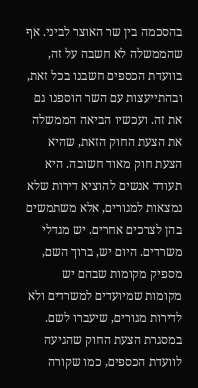בהסכמה בין שר האוצר לביני. אף שהממשלה לא חשבה על זה, בוועדת הכספים חשבנו בכל זאת, ובהתייעצות עם השר הוספנו גם את זה. ועכשיו הביאה הממשלה את הצעת החוק הזאת, שהיא הצעת חוק מאוד חשובה. היא תעודד אנשים להוציא דירות שלא נמצאות למגורים, אלא משתמשים בהן לצרכים אחרים. יש מגדלי משרדים. היום יש, ברוך השם, מספיק מקומות שבהם יש מקומות שמיועדים למשרדים ולא לדירות מגורים, שיעברו לשם.
במסגרת הצעת החוק שהגיעה לוועדת הכספים, כמו שקורה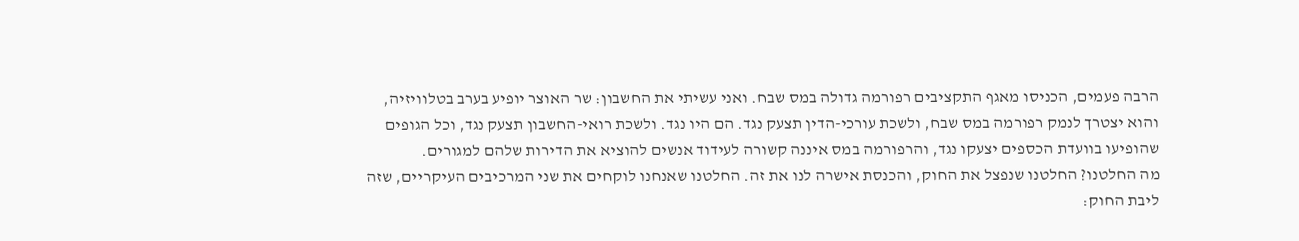הרבה פעמים, הכניסו מאגף התקציבים רפורמה גדולה במס שבח. ואני עשיתי את החשבון: שר האוצר יופיע בערב בטלוויזיה, והוא יצטרך לנמק רפורמה במס שבח, ולשכת עורכי-הדין תצעק נגד. הם היו נגד. ולשכת רואי-החשבון תצעק נגד, וכל הגופים שהופיעו בוועדת הכספים יצעקו נגד, והרפורמה במס איננה קשורה לעידוד אנשים להוציא את הדירות שלהם למגורים.
מה החלטנו? החלטנו שנפצל את החוק, והכנסת אישרה לנו את זה. החלטנו שאנחנו לוקחים את שני המרכיבים העיקריים, שזה ליבת החוק: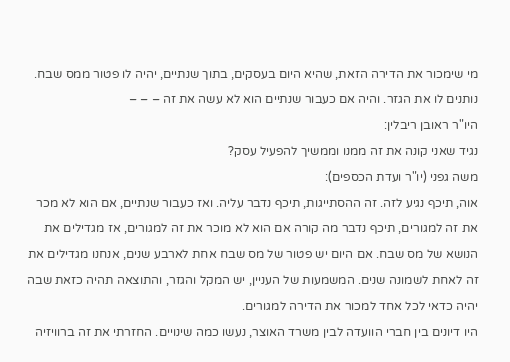מי שימכור את הדירה הזאת, שהיא היום בעסקים, בתוך שנתיים, יהיה לו פטור ממס שבח. נותנים לו את הגזר. והיה אם כעבור שנתיים הוא לא עשה את זה – – –
היו"ר ראובן ריבלין:
נגיד שאני קונה את זה ממנו וממשיך להפעיל עסק?
משה גפני (יו"ר ועדת הכספים):
אוה, תיכף נגיע לזה. זה ההסתייגות, תיכף נדבר עליה. ואז כעבור שנתיים, אם הוא לא מכר את זה למגורים, תיכף נדבר מה קורה אם הוא לא מוכר את זה למגורים, אז מגדילים את הנושא של מס שבח. אם היום יש פטור של מס שבח אחת לארבע שנים, אנחנו מגדילים את זה לאחת לשמונה שנים. המשמעות של העניין, יש המקל והגזר, והתוצאה תהיה כזאת שבה יהיה כדאי לכל אחד למכור את הדירה למגורים.
היו דיונים בין חברי הוועדה לבין משרד האוצר, נעשו כמה שינויים. החזרתי את זה ברוויזיה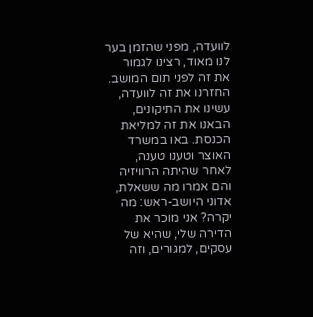לוועדה, מפני שהזמן בער לנו מאוד, רצינו לגמור את זה לפני תום המושב. החזרנו את זה לוועדה, עשינו את התיקונים, הבאנו את זה למליאת הכנסת. באו במשרד האוצר וטענו טענה, לאחר שהיתה הרוויזיה והם אמרו מה ששאלת, אדוני היושב-ראש: מה יקרה? אני מוכר את הדירה שלי, שהיא של עסקים, למגורים, וזה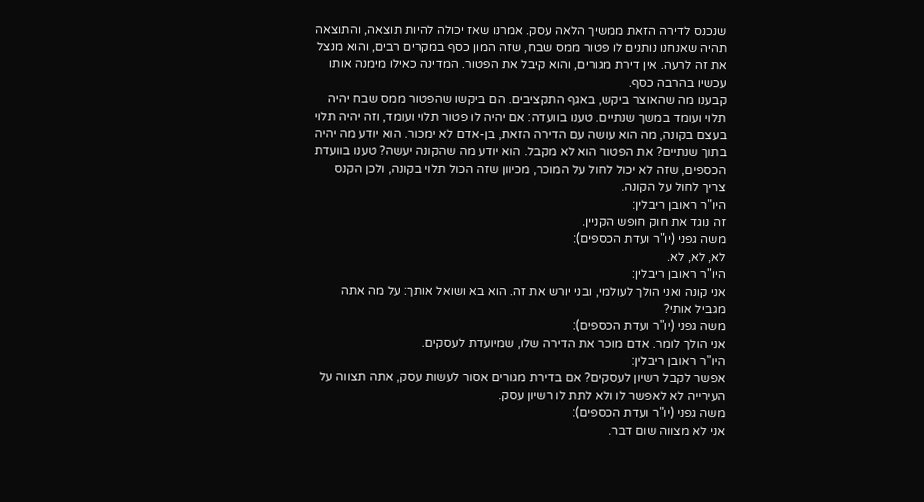שנכנס לדירה הזאת ממשיך הלאה עסק. אמרנו שאז יכולה להיות תוצאה, והתוצאה תהיה שאנחנו נותנים לו פטור ממס שבח, שזה המון כסף במקרים רבים, והוא מנצל את זה לרעה. אין דירת מגורים, והוא קיבל את הפטור. המדינה כאילו מימנה אותו עכשיו בהרבה כסף.
קבענו מה שהאוצר ביקש, באגף התקציבים. הם ביקשו שהפטור ממס שבח יהיה תלוי ועומד במשך שנתיים. טענו בוועדה: אם יהיה לו פטור תלוי ועומד, וזה יהיה תלוי בעצם בקונה, מה הוא עושה עם הדירה הזאת, בן-אדם לא ימכור. הוא יודע מה יהיה בתוך שנתיים? את הפטור הוא לא מקבל. הוא יודע מה שהקונה יעשה? טענו בוועדת הכספים, שזה לא יכול לחול על המוכר, מכיוון שזה הכול תלוי בקונה, ולכן הקנס צריך לחול על הקונה.
היו"ר ראובן ריבלין:
זה נוגד את חוק חופש הקניין.
משה גפני (יו"ר ועדת הכספים):
לא, לא, לא.
היו"ר ראובן ריבלין:
אני קונה ואני הולך לעולמי, ובני יורש את זה. הוא בא ושואל אותך: על מה אתה מגביל אותי?
משה גפני (יו"ר ועדת הכספים):
אני הולך לומר. אדם מוכר את הדירה שלו, שמיועדת לעסקים.
היו"ר ראובן ריבלין:
אפשר לקבל רשיון לעסקים? אם בדירת מגורים אסור לעשות עסק, אתה תצווה על העירייה לא לאפשר לו ולא לתת לו רשיון עסק.
משה גפני (יו"ר ועדת הכספים):
אני לא מצווה שום דבר.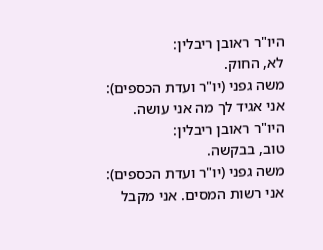היו"ר ראובן ריבלין:
לא, החוק.
משה גפני (יו"ר ועדת הכספים):
אני אגיד לך מה אני עושה.
היו"ר ראובן ריבלין:
טוב, בבקשה.
משה גפני (יו"ר ועדת הכספים):
אני רשות המסים. אני מקבל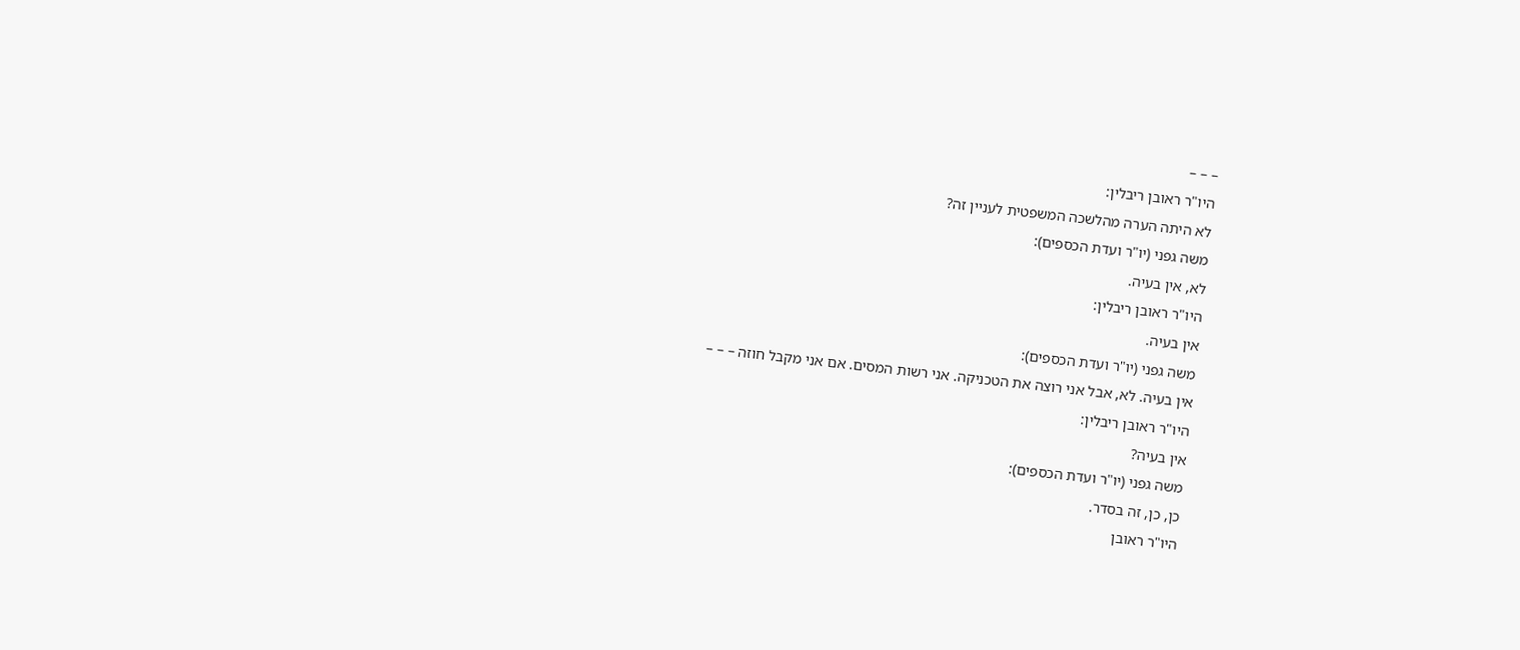– – –
היו"ר ראובן ריבלין:
לא היתה הערה מהלשכה המשפטית לעניין זה?
משה גפני (יו"ר ועדת הכספים):
לא, אין בעיה.
היו"ר ראובן ריבלין:
אין בעיה.
משה גפני (יו"ר ועדת הכספים):
אין בעיה. לא, אבל אני רוצה את הטכניקה. אני רשות המסים. אם אני מקבל חוזה – – –
היו"ר ראובן ריבלין:
אין בעיה?
משה גפני (יו"ר ועדת הכספים):
כן, כן, זה בסדר.
היו"ר ראובן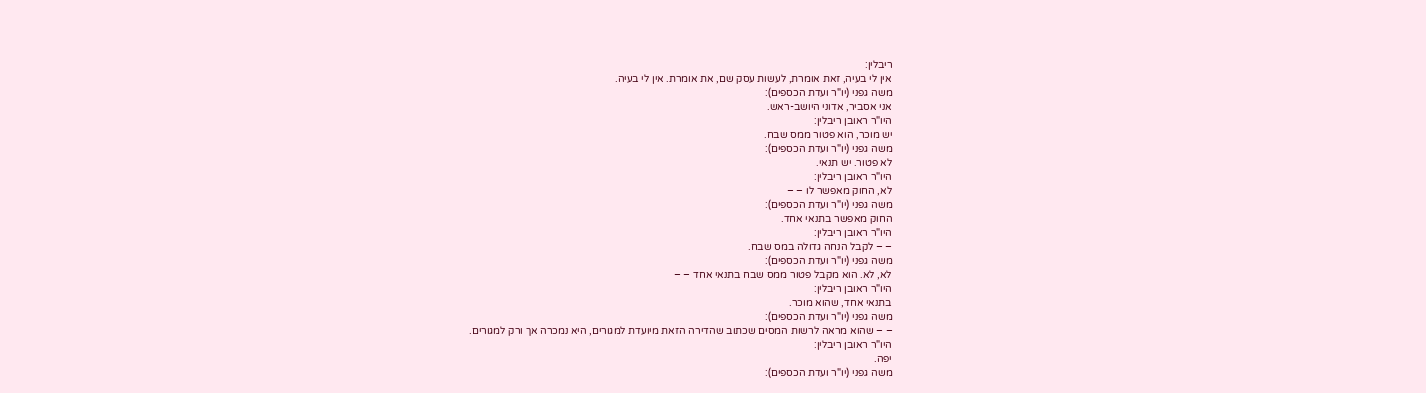ריבלין:
אין לי בעיה, זאת אומרת, לעשות עסק שם, את אומרת. אין לי בעיה.
משה גפני (יו"ר ועדת הכספים):
אני אסביר, אדוני היושב-ראש.
היו"ר ראובן ריבלין:
יש מוכר, הוא פטור ממס שבח.
משה גפני (יו"ר ועדת הכספים):
לא פטור. יש תנאי.
היו"ר ראובן ריבלין:
לא, החוק מאפשר לו – –
משה גפני (יו"ר ועדת הכספים):
החוק מאפשר בתנאי אחד.
היו"ר ראובן ריבלין:
– – לקבל הנחה גדולה במס שבח.
משה גפני (יו"ר ועדת הכספים):
לא, לא. הוא מקבל פטור ממס שבח בתנאי אחד – –
היו"ר ראובן ריבלין:
בתנאי אחד, שהוא מוכר.
משה גפני (יו"ר ועדת הכספים):
– – שהוא מראה לרשות המסים שכתוב שהדירה הזאת מיועדת למגורים, היא נמכרה אך ורק למגורים.
היו"ר ראובן ריבלין:
יפה.
משה גפני (יו"ר ועדת הכספים):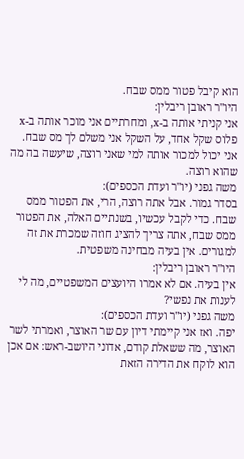הוא קיבל פטור ממס שבח.
היו"ר ראובן ריבלין:
אני קניתי אותה ב-x, ומחרתיים אני מוכר אותה ב-x פלוס שקל אחד, על השקל אני משלם לך מס שבח. אני יכול למכור אותה למי שאני רוצה, שיעשה בה מה שהוא רוצה.
משה גפני (יו"ר ועדת הכספים):
בסדר גמור. אבל אתה רוצה, הרי, את הפטור ממס שבח. כדי לקבל עכשיו, בשנתיים האלה, את הפטור ממס שבח, אתה צריך להציג חוזה שמכרת את זה למגורים. אין בעיה מבחינה משפטית.
היו"ר ראובן ריבלין:
אין בעיה. אם לא אמרו היועצים המשפטיים, מה לי לענות את נפשי?
משה גפני (יו"ר ועדת הכספים):
יפה. ואז אני קיימתי דיון עם שר האוצר, ואמרתי לשר האוצר, מה ששאלת קודם, אדוני היושב-ראש: אם אכן הוא לוקח את הדירה הזאת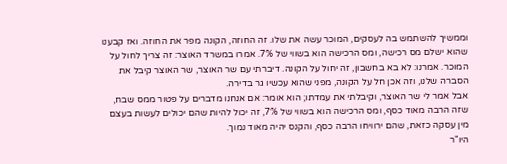וממשיך להשתמש בה לעסקים, המוכר עשה את שלו. זה החוזה, הקונה מפר את החוזה. ואז קבענו שהוא ישלם מס רכישה, ומס הרכישה הוא בשווי של 7%. אמרו במשרד האוצר: זה צריך לחול על המוכר. אמרנו: לא בא בחשבון, זה יחול על הקונה. דיברתי עם שר האוצר, שר האוצר קיבל את הסברה שלנו, וזה אכן חל על הקונה, מפני שהוא עכשיו גר בדירה.
אבל אמר לי שר האוצר, וקיבלתי את עמדתו; הוא אומר: אם אנחנו מדברים על פטור ממס שבח, שזה הרבה מאוד כסף, ומס הרכישה הוא בשווי של 7%, זה יכול להיות שהם יכולים לעשות בעצם מין עסקה כזאת, שהם ירוויחו הרבה כסף, והקנס יהיה מאוד נמוך.
היו"ר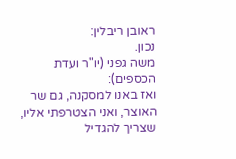ראובן ריבלין:
נכון.
משה גפני (יו"ר ועדת הכספים):
ואז באנו למסקנה, גם שר האוצר, ואני הצטרפתי אליו, שצריך להגדיל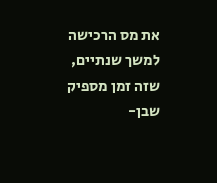את מס הרכישה למשך שנתיים, שזה זמן מספיק שבן-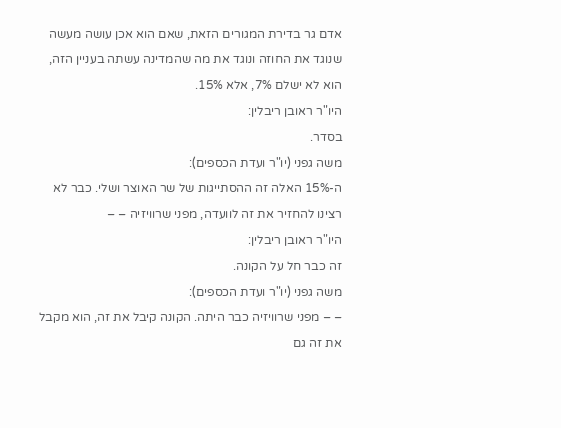אדם גר בדירת המגורים הזאת, שאם הוא אכן עושה מעשה שנוגד את החוזה ונוגד את מה שהמדינה עשתה בעניין הזה, הוא לא ישלם 7%, אלא 15%.
היו"ר ראובן ריבלין:
בסדר.
משה גפני (יו"ר ועדת הכספים):
ה-15% האלה זה ההסתייגות של שר האוצר ושלי. כבר לא רצינו להחזיר את זה לוועדה, מפני שרוויזיה – –
היו"ר ראובן ריבלין:
זה כבר חל על הקונה.
משה גפני (יו"ר ועדת הכספים):
– – מפני שרוויזיה כבר היתה. הקונה קיבל את זה, הוא מקבל את זה גם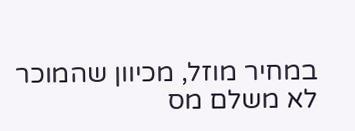במחיר מוזל, מכיוון שהמוכר לא משלם מס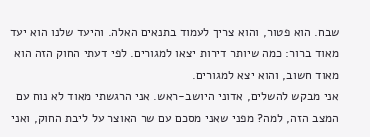שבח. הוא פטור, והוא צריך לעמוד בתנאים האלה. והיעד שלנו הוא יעד מאוד ברור: כמה שיותר דירות יצאו למגורים. לפי דעתי החוק הזה הוא מאוד חשוב, והוא יצא למגורים.
אני מבקש להשלים, אדוני היושב-ראש. אני הרגשתי מאוד לא נוח עם המצב הזה, למה? מפני שאני מסכם עם שר האוצר על ליבת החוק, ואני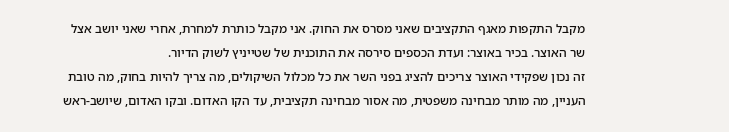מקבל התקפות מאגף התקציבים שאני מסרס את החוק. אני מקבל כותרת למחרת, אחרי שאני יושב אצל שר האוצר. בכיר באוצר: ועדת הכספים סירסה את התוכנית של שטייניץ לשוק הדיור.
זה נכון שפקידי האוצר צריכים להציג בפני השר את כל מכלול השיקולים, מה צריך להיות בחוק, מה טובת העניין, מה מותר מבחינה משפטית, מה אסור מבחינה תקציבית, עד הקו האדום. ובקו האדום, שיושב-ראש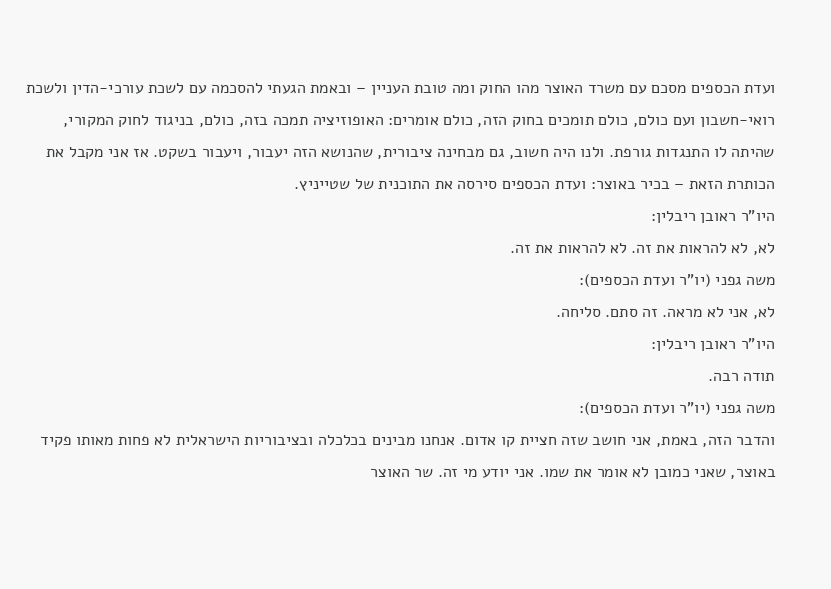ועדת הכספים מסכם עם משרד האוצר מהו החוק ומה טובת העניין – ובאמת הגעתי להסכמה עם לשכת עורכי-הדין ולשכת רואי-חשבון ועם כולם, כולם תומכים בחוק הזה, כולם אומרים: האופוזיציה תמכה בזה, כולם, בניגוד לחוק המקורי, שהיתה לו התנגדות גורפת. ולנו היה חשוב, גם מבחינה ציבורית, שהנושא הזה יעבור, ויעבור בשקט. אז אני מקבל את הכותרת הזאת – בכיר באוצר: ועדת הכספים סירסה את התוכנית של שטייניץ.
היו"ר ראובן ריבלין:
לא, לא להראות את זה. לא להראות את זה.
משה גפני (יו"ר ועדת הכספים):
לא, אני לא מראה. זה סתם. סליחה.
היו"ר ראובן ריבלין:
תודה רבה.
משה גפני (יו"ר ועדת הכספים):
והדבר הזה, באמת, אני חושב שזה חציית קו אדום. אנחנו מבינים בכלכלה ובציבוריות הישראלית לא פחות מאותו פקיד באוצר, שאני כמובן לא אומר את שמו. אני יודע מי זה. שר האוצר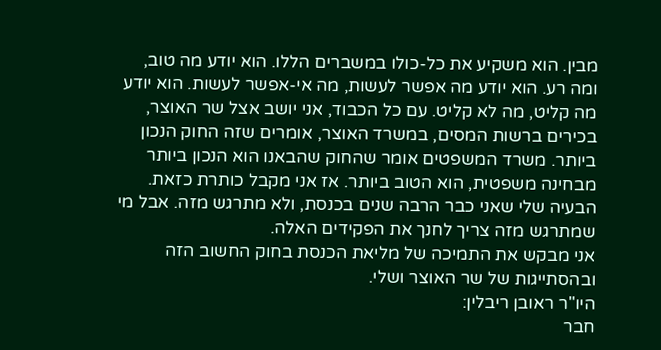מבין. הוא משקיע את כל-כולו במשברים הללו. הוא יודע מה טוב, ומה רע. הוא יודע מה אפשר לעשות, מה אי-אפשר לעשות. הוא יודע מה קליט, מה לא קליט. עם כל הכבוד, אני יושב אצל שר האוצר, בכירים ברשות המסים, במשרד האוצר, אומרים שזה החוק הנכון ביותר. משרד המשפטים אומר שהחוק שהבאנו הוא הנכון ביותר מבחינה משפטית, הוא הטוב ביותר. אז אני מקבל כותרת כזאת. הבעיה שלי שאני כבר הרבה שנים בכנסת, ולא מתרגש מזה. אבל מי שמתרגש מזה צריך לחנך את הפקידים האלה.
אני מבקש את התמיכה של מליאת הכנסת בחוק החשוב הזה ובהסתייגות של שר האוצר ושלי.
היו"ר ראובן ריבלין:
חבר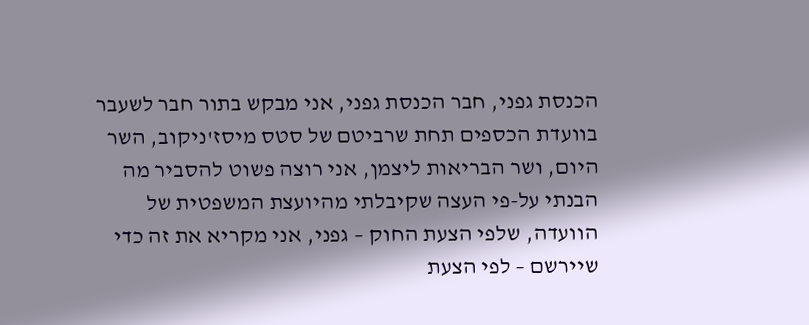הכנסת גפני, חבר הכנסת גפני, אני מבקש בתור חבר לשעבר בוועדת הכספים תחת שרביטם של סטס מיסז'ניקוב, השר היום, ושר הבריאות ליצמן, אני רוצה פשוט להסביר מה הבנתי על-פי העצה שקיבלתי מהיועצת המשפטית של הוועדה, שלפי הצעת החוק – גפני, אני מקריא את זה כדי שיירשם – לפי הצעת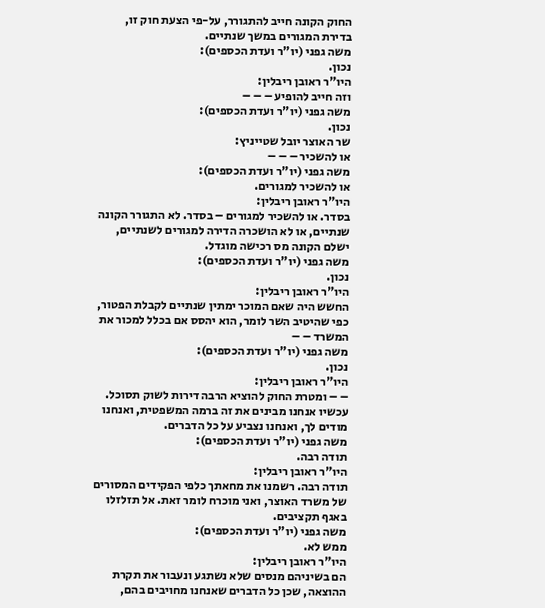החוק הקונה חייב להתגורר, על-פי הצעת חוק זו, בדירת המגורים במשך שנתיים.
משה גפני (יו"ר ועדת הכספים):
נכון.
היו"ר ראובן ריבלין:
וזה חייב להופיע – – –
משה גפני (יו"ר ועדת הכספים):
נכון.
שר האוצר יובל שטייניץ:
או להשכיר – – –
משה גפני (יו"ר ועדת הכספים):
או להשכיר למגורים.
היו"ר ראובן ריבלין:
בסדר. או להשכיר למגורים – בסדר. לא התגורר הקונה שנתיים, או לא הושכרה הדירה למגורים לשנתיים, ישלם הקונה מס רכישה מוגדל.
משה גפני (יו"ר ועדת הכספים):
נכון.
היו"ר ראובן ריבלין:
החשש היה שאם המוכר ימתין שנתיים לקבלת הפטור, כפי שהיטיב השר לומר, הוא יהסס אם בכלל למכור את המשרד – –
משה גפני (יו"ר ועדת הכספים):
נכון.
היו"ר ראובן ריבלין:
– – ומטרת החוק להוציא הרבה דירות לשוק תסוכל. עכשיו אנחנו מבינים את זה ברמה המשפטית, ואנחנו מודים לך, ואנחנו נצביע על כל הדברים.
משה גפני (יו"ר ועדת הכספים):
תודה רבה.
היו"ר ראובן ריבלין:
תודה רבה. רשמנו את מחאתך כלפי הפקידים המסורים של משרד האוצר, ואני מוכרח לומר זאת. אל תזלזלו באגף תקציבים.
משה גפני (יו"ר ועדת הכספים):
ממש לא.
היו"ר ראובן ריבלין:
הם בשיניהם מנסים שלא נשתגע ונעבור את תקרת ההוצאה, שכן כל הדברים שאנחנו מחויבים בהם,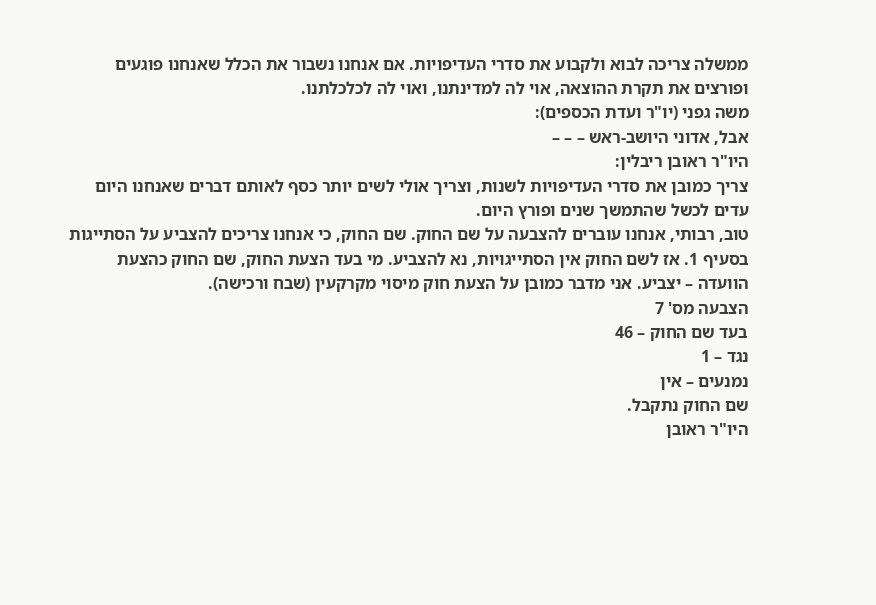ממשלה צריכה לבוא ולקבוע את סדרי העדיפויות. אם אנחנו נשבור את הכלל שאנחנו פוגעים ופורצים את תקרת ההוצאה, אוי לה למדינתנו, ואוי לה לכלכלתנו.
משה גפני (יו"ר ועדת הכספים):
אבל, אדוני היושב-ראש – – –
היו"ר ראובן ריבלין:
צריך כמובן את סדרי העדיפויות לשנות, וצריך אולי לשים יותר כסף לאותם דברים שאנחנו היום עדים לכשל שהתמשך שנים ופורץ היום.
טוב, רבותי, אנחנו עוברים להצבעה על שם החוק. שם החוק, כי אנחנו צריכים להצביע על הסתייגות בסעיף 1. אז לשם החוק אין הסתייגויות, נא להצביע. מי בעד הצעת החוק, שם החוק כהצעת הוועדה – יצביע. אני מדבר כמובן על הצעת חוק מיסוי מקרקעין (שבח ורכישה).
הצבעה מס' 7
בעד שם החוק – 46
נגד – 1
נמנעים – אין
שם החוק נתקבל.
היו"ר ראובן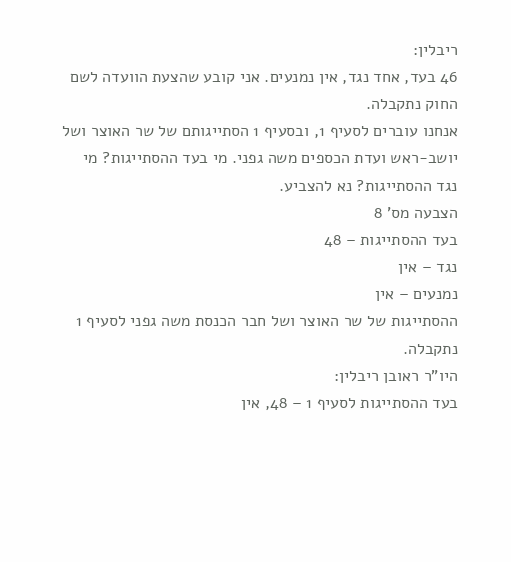ריבלין:
46 בעד, אחד נגד, אין נמנעים. אני קובע שהצעת הוועדה לשם החוק נתקבלה.
אנחנו עוברים לסעיף 1, ובסעיף 1 הסתייגותם של שר האוצר ושל יושב-ראש ועדת הכספים משה גפני. מי בעד ההסתייגות? מי נגד ההסתייגות? נא להצביע.
הצבעה מס' 8
בעד ההסתייגות – 48
נגד – אין
נמנעים – אין
ההסתייגות של שר האוצר ושל חבר הכנסת משה גפני לסעיף 1 נתקבלה.
היו"ר ראובן ריבלין:
בעד ההסתייגות לסעיף 1 – 48, אין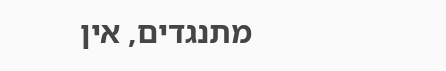מתנגדים, אין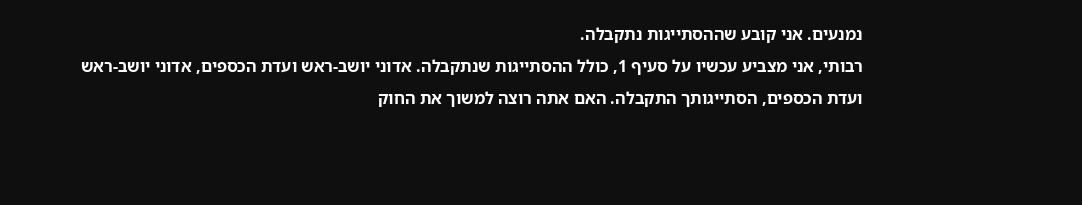נמנעים. אני קובע שההסתייגות נתקבלה.
רבותי, אני מצביע עכשיו על סעיף 1, כולל ההסתייגות שנתקבלה. אדוני יושב-ראש ועדת הכספים, אדוני יושב-ראש ועדת הכספים, הסתייגותך התקבלה. האם אתה רוצה למשוך את החוק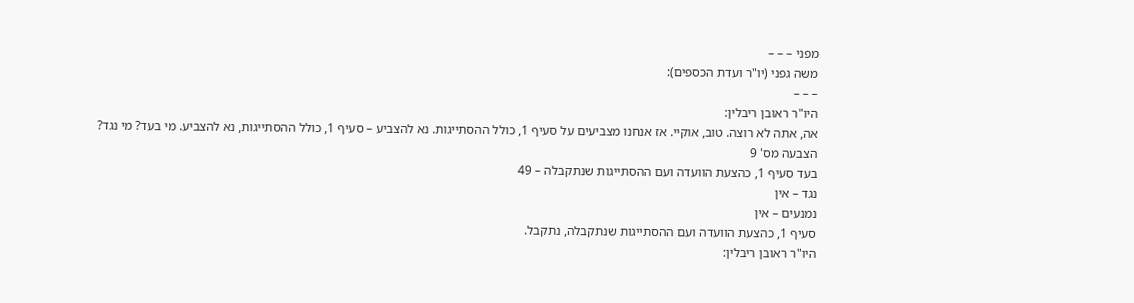מפני – – –
משה גפני (יו"ר ועדת הכספים):
– – –
היו"ר ראובן ריבלין:
אה, אתה לא רוצה. טוב, אוקיי. אז אנחנו מצביעים על סעיף 1, כולל ההסתייגות. נא להצביע – סעיף 1, כולל ההסתייגות, נא להצביע. מי בעד? מי נגד?
הצבעה מס' 9
בעד סעיף 1, כהצעת הוועדה ועם ההסתייגות שנתקבלה – 49
נגד – אין
נמנעים – אין
סעיף 1, כהצעת הוועדה ועם ההסתייגות שנתקבלה, נתקבל.
היו"ר ראובן ריבלין: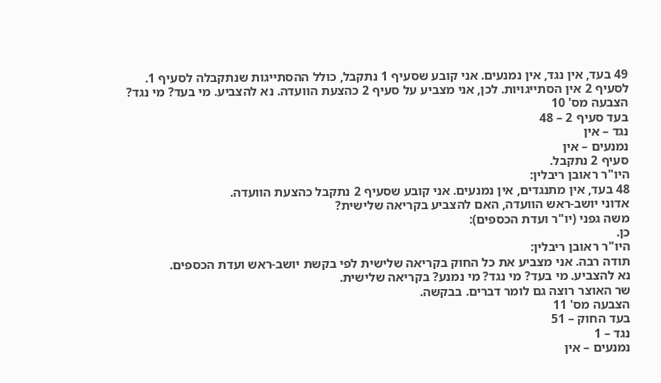49 בעד, אין נגד, אין נמנעים. אני קובע שסעיף 1 נתקבל, כולל ההסתייגות שנתקבלה לסעיף 1.
לסעיף 2 אין הסתייגויות. לכן, אני מצביע על סעיף 2 כהצעת הוועדה. נא להצביע. מי בעד? מי נגד?
הצבעה מס' 10
בעד סעיף 2 – 48
נגד – אין
נמנעים – אין
סעיף 2 נתקבל.
היו"ר ראובן ריבלין:
48 בעד, אין מתנגדים, אין נמנעים. אני קובע שסעיף 2 נתקבל כהצעת הוועדה.
אדוני יושב-ראש הוועדה, האם להצביע בקריאה שלישית?
משה גפני (יו"ר ועדת הכספים):
כן.
היו"ר ראובן ריבלין:
תודה רבה. אני מצביע את כל החוק בקריאה שלישית לפי בקשת יושב-ראש ועדת הכספים.
נא להצביע. מי בעד? מי נגד? מי נמנע? בקריאה שלישית.
שר האוצר רוצה גם לומר דברים. בבקשה.
הצבעה מס' 11
בעד החוק – 51
נגד – 1
נמנעים – אין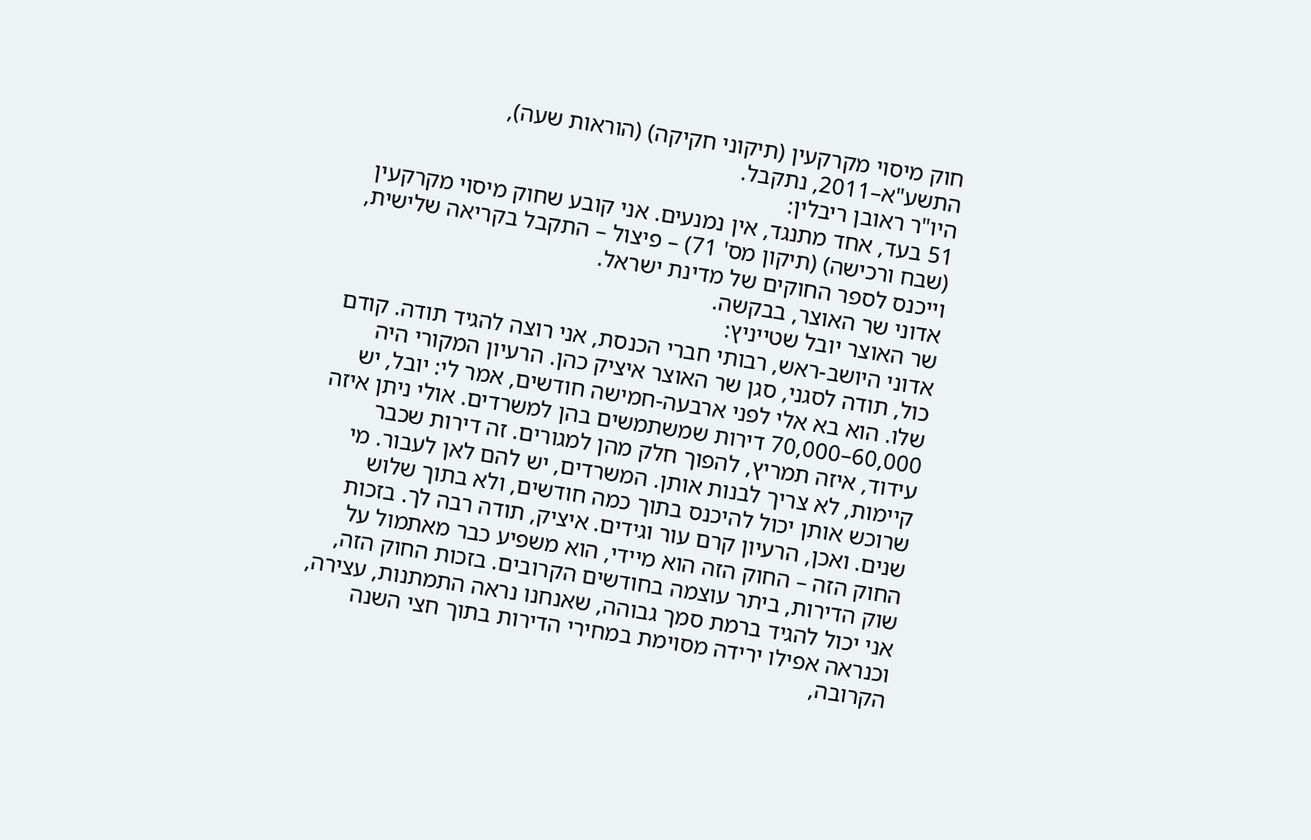חוק מיסוי מקרקעין (תיקוני חקיקה) (הוראות שעה), התשע"א–2011, נתקבל.
היו"ר ראובן ריבלין:
51 בעד, אחד מתנגד, אין נמנעים. אני קובע שחוק מיסוי מקרקעין (שבח ורכישה) (תיקון מס' 71) – פיצול – התקבל בקריאה שלישית, וייכנס לספר החוקים של מדינת ישראל.
אדוני שר האוצר, בבקשה.
שר האוצר יובל שטייניץ:
אדוני היושב-ראש, רבותי חברי הכנסת, אני רוצה להגיד תודה. קודם כול, תודה לסגני, סגן שר האוצר איציק כהן. הרעיון המקורי היה שלו. הוא בא אלי לפני ארבעה-חמישה חודשים, אמר לי: יובל, יש 60,000–70,000 דירות שמשתמשים בהן למשרדים. אולי ניתן איזה עידוד, איזה תמריץ, להפוך חלק מהן למגורים. זה דירות שכבר קיימות, לא צריך לבנות אותן. המשרדים, יש להם לאן לעבור. מי שרוכש אותן יכול להיכנס בתוך כמה חודשים, ולא בתוך שלוש שנים. ואכן, הרעיון קרם עור וגידים. איציק, תודה רבה לך. בזכות החוק הזה – החוק הזה הוא מיידי, הוא משפיע כבר מאתמול על שוק הדירות, ביתר עוצמה בחודשים הקרובים. בזכות החוק הזה, אני יכול להגיד ברמת סמך גבוהה, שאנחנו נראה התמתנות, עצירה, וכנראה אפילו ירידה מסוימת במחירי הדירות בתוך חצי השנה הקרובה,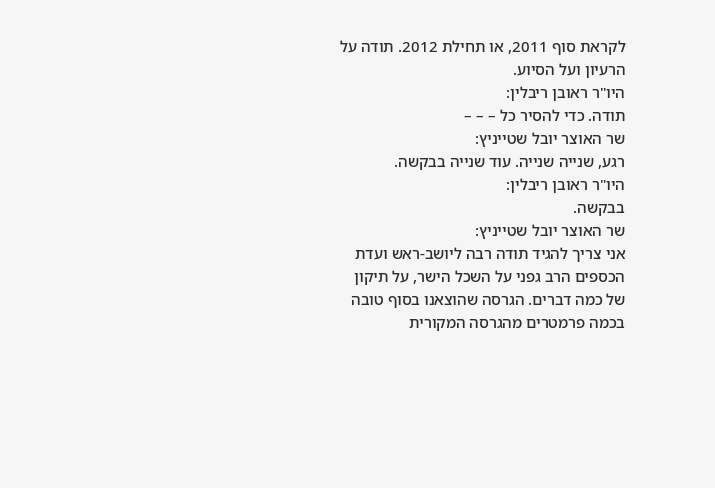לקראת סוף 2011, או תחילת 2012. תודה על הרעיון ועל הסיוע.
היו"ר ראובן ריבלין:
תודה. כדי להסיר כל – – –
שר האוצר יובל שטייניץ:
רגע, שנייה שנייה. עוד שנייה בבקשה.
היו"ר ראובן ריבלין:
בבקשה.
שר האוצר יובל שטייניץ:
אני צריך להגיד תודה רבה ליושב-ראש ועדת הכספים הרב גפני על השכל הישר, על תיקון של כמה דברים. הגרסה שהוצאנו בסוף טובה בכמה פרמטרים מהגרסה המקורית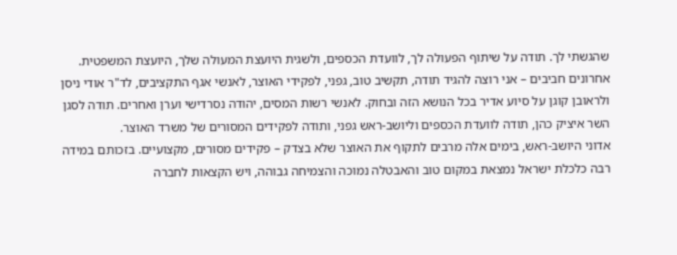שהגשתי לך. תודה על שיתוף הפעולה לך, לוועדת הכספים, ולשגית היועצת המעולה שלך, היועצת המשפטית.
אחרונים חביבים – אני רוצה להגיד תודה, תקשיב טוב, גפני, לפקידי האוצר, לאנשי אגף התקציבים, לד"ר אודי ניסן ולראובן קוגן על סיוע אדיר בכל הנושא הזה ובחוק. לאנשי רשות המסים, יהודה נסרדישי וערן ואחרים. תודה לסגן השר איציק כהן, תודה לוועדת הכספים וליושב-ראש גפני, ותודה לפקידים המסורים של משרד האוצר.
אדוני היושב-ראש, בימים אלה מרבים לתקוף את האוצר שלא בצדק – פקידים מסורים, מקצועיים. בזכותם במידה רבה כלכלת ישראל נמצאת במקום טוב והאבטלה נמוכה והצמיחה גבוהה, ויש הקצאות לחברה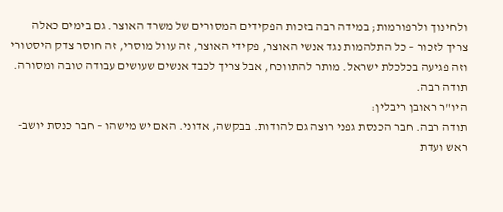ולחינוך ולרפורמות; במידה רבה בזכות הפקידים המסורים של משרד האוצר. גם בימים כאלה צריך לזכור – כל התלהמות נגד אנשי האוצר, פקידי האוצר, זה עוול מוסרי, זה חוסר צדק היסטורי וזה פגיעה בכלכלת ישראל. מותר להתווכח, אבל צריך לכבד אנשים שעושים עבודה טובה ומסורה. תודה רבה.
היו"ר ראובן ריבלין:
תודה רבה. חבר הכנסת גפני רוצה גם להודות. בבקשה, אדוני. האם יש מישהו – חבר כנסת יושב-ראש ועדת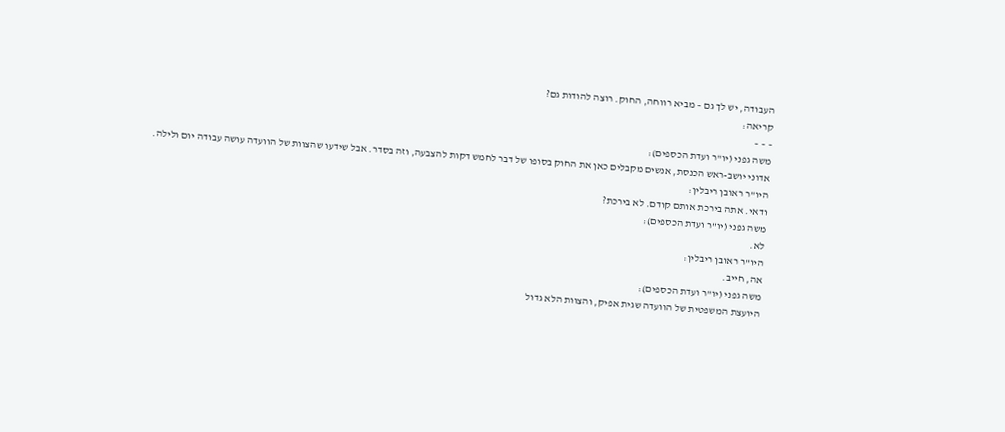העבודה, יש לך גם – מביא רווחה, החוק. רוצה להודות גם?
קריאה:
– – –
משה גפני (יו"ר ועדת הכספים):
אדוני יושב-ראש הכנסת, אנשים מקבלים כאן את החוק בסופו של דבר לחמש דקות להצבעה, וזה בסדר. אבל שידעו שהצוות של הוועדה עושה עבודה יום ולילה.
היו"ר ראובן ריבלין:
ודאי. אתה בירכת אותם קודם. לא בירכת?
משה גפני (יו"ר ועדת הכספים):
לא.
היו"ר ראובן ריבלין:
אה, חייב.
משה גפני (יו"ר ועדת הכספים):
היועצת המשפטית של הוועדה שגית אפיק, והצוות הלא גדול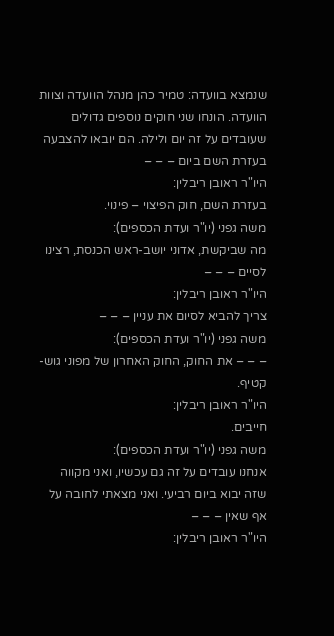שנמצא בוועדה: טמיר כהן מנהל הוועדה וצוות הוועדה. הונחו שני חוקים נוספים גדולים שעובדים על זה יום ולילה. הם יובאו להצבעה בעזרת השם ביום – – –
היו"ר ראובן ריבלין:
בעזרת השם, חוק הפיצוי – פינוי.
משה גפני (יו"ר ועדת הכספים):
מה שביקשת, אדוני יושב-ראש הכנסת, רצינו לסיים – – –
היו"ר ראובן ריבלין:
צריך להביא לסיום את עניין – – –
משה גפני (יו"ר ועדת הכספים):
– – – את החוק, החוק האחרון של מפוני גוש-קטיף.
היו"ר ראובן ריבלין:
חייבים.
משה גפני (יו"ר ועדת הכספים):
אנחנו עובדים על זה גם עכשיו, ואני מקווה שזה יבוא ביום רביעי. ואני מצאתי לחובה על אף שאין – – –
היו"ר ראובן ריבלין: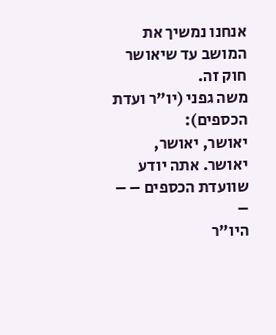אנחנו נמשיך את המושב עד שיאושר חוק זה.
משה גפני (יו"ר ועדת הכספים):
יאושר, יאושר, יאושר. אתה יודע שוועדת הכספים – – –
היו"ר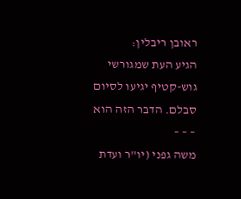ראובן ריבלין:
הגיע העת שמגורשי גוש-קטיף יגיעו לסיום סבלם. הדבר הזה הוא – – –
משה גפני (יו"ר ועדת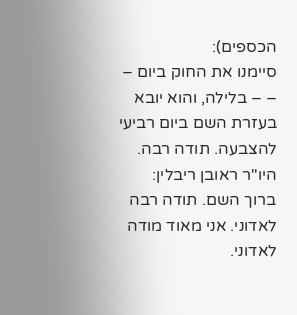הכספים):
סיימנו את החוק ביום – – – בלילה, והוא יובא בעזרת השם ביום רביעי להצבעה. תודה רבה.
היו"ר ראובן ריבלין:
ברוך השם. תודה רבה לאדוני. אני מאוד מודה לאדוני.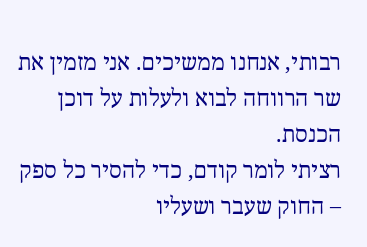רבותי, אנחנו ממשיכים. אני מזמין את שר הרווחה לבוא ולעלות על דוכן הכנסת.
רציתי לומר קודם, כדי להסיר כל ספק – החוק שעבר ושעליו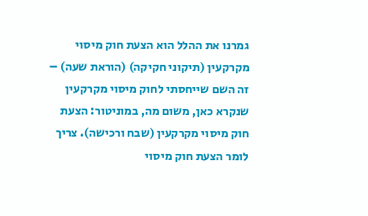גמרנו את ההלל הוא הצעת חוק מיסוי מקרקעין (תיקוני חקיקה) (הוראת שעה) – זה השם שייחסתי לחוק מיסוי מקרקעין שנקרא כאן, משום מה, במוניטור: הצעת חוק מיסוי מקרקעין (שבח ורכישה). צריך לומר הצעת חוק מיסוי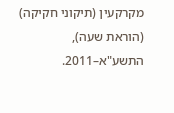מקרקעין (תיקוני חקיקה) (הוראת שעה), התשע"א–2011.